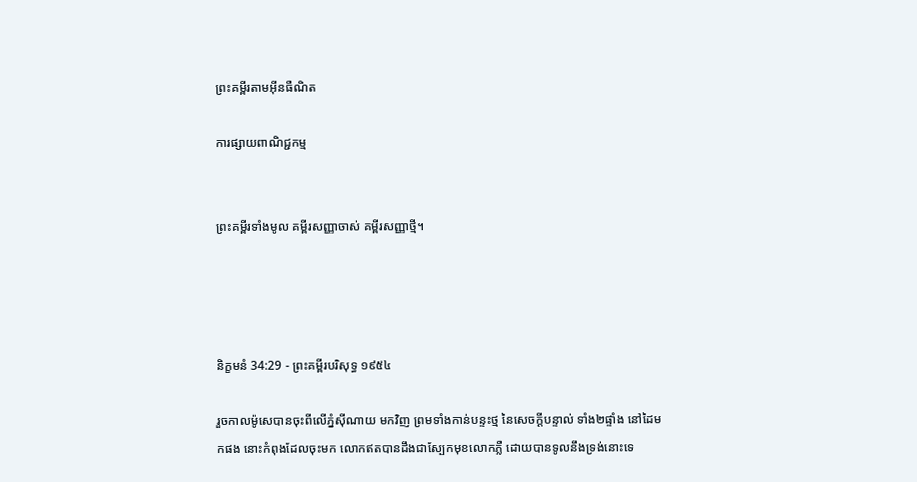ព្រះគម្ពីរតាមអ៊ីនធឺណិត

ការផ្សាយពាណិជ្ជកម្ម


ព្រះគម្ពីរទាំងមូល គម្ពីរសញ្ញាចាស់ គម្ពីរសញ្ញាថ្មី។




និក្ខមនំ 34:29 - ព្រះគម្ពីរបរិសុទ្ធ ១៩៥៤

រួចកាលម៉ូសេបានចុះពីលើភ្នំស៊ី‌ណាយ មកវិញ ព្រមទាំងកាន់បន្ទះថ្ម នៃសេចក្ដីបន្ទាល់ ទាំង២ផ្ទាំង នៅដៃមកផង នោះកំពុងដែលចុះមក លោកឥតបានដឹងជាស្បែកមុខលោកភ្លឺ ដោយបានទូលនឹងទ្រង់នោះទេ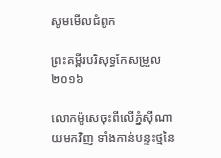សូមមើលជំពូក

ព្រះគម្ពីរបរិសុទ្ធកែសម្រួល ២០១៦

លោកម៉ូសេចុះពីលើភ្នំស៊ី‌ណាយមកវិញ ទាំងកាន់បន្ទះថ្មនៃ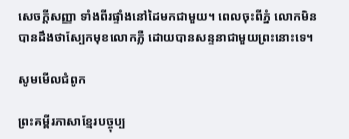សេចក្ដីសញ្ញា ទាំងពីរផ្ទាំងនៅដៃមកជា‌មួយ។ ពេលចុះពីភ្នំ លោកមិនបានដឹងថាស្បែកមុខលោកភ្លឺ ដោយបានសន្ទនាជា‌មួយព្រះនោះទេ។

សូមមើលជំពូក

ព្រះគម្ពីរភាសាខ្មែរបច្ចុប្ប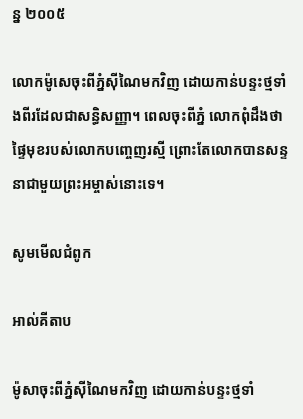ន្ន ២០០៥

លោកម៉ូសេចុះពីភ្នំស៊ីណៃមកវិញ ដោយកាន់បន្ទះថ្មទាំងពីរដែលជាសន្ធិ‌សញ្ញា។ ពេលចុះពីភ្នំ លោកពុំដឹងថាផ្ទៃមុខរបស់លោកបញ្ចេញរស្មី ព្រោះតែលោកបានសន្ទនាជាមួយព្រះ‌អម្ចាស់នោះទេ។

សូមមើលជំពូក

អាល់គីតាប

ម៉ូសាចុះពីភ្នំស៊ីណៃមកវិញ ដោយកាន់បន្ទះថ្មទាំ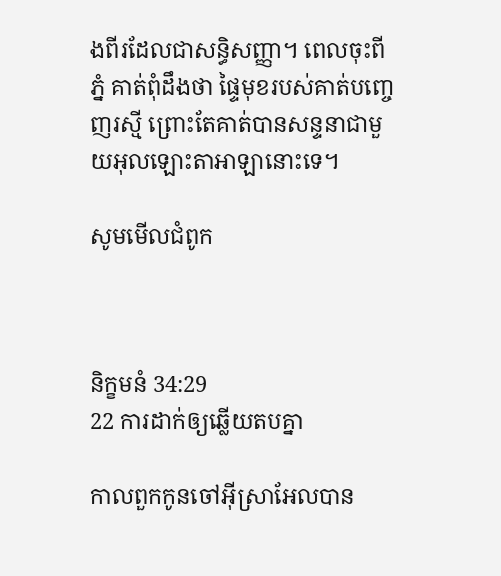ងពីរដែលជាសន្ធិ‌សញ្ញា។ ពេលចុះពីភ្នំ គាត់ពុំដឹងថា ផ្ទៃមុខរបស់គាត់បញ្ចេញរស្មី ព្រោះតែគាត់បានសន្ទនាជាមួយអុលឡោះ‌តាអាឡានោះទេ។

សូមមើលជំពូក



និក្ខមនំ 34:29
22 ការដាក់ឲ្យឆ្លើយតបគ្នា

កាលពួកកូនចៅអ៊ីស្រាអែលបាន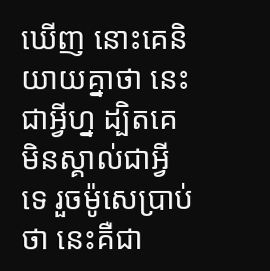ឃើញ នោះគេនិយាយគ្នាថា នេះជាអ្វីហ្ន ដ្បិតគេមិនស្គាល់ជាអ្វីទេ រួចម៉ូសេប្រាប់ថា នេះគឺជា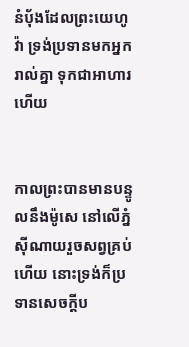នំបុ័ងដែលព្រះ‌យេហូវ៉ា ទ្រង់ប្រទានមកអ្នករាល់គ្នា ទុកជាអាហារហើយ


កាលព្រះបានមានបន្ទូលនឹងម៉ូសេ នៅលើភ្នំស៊ី‌ណាយរួចសព្វគ្រប់ហើយ នោះទ្រង់ក៏ប្រទានសេចក្ដីប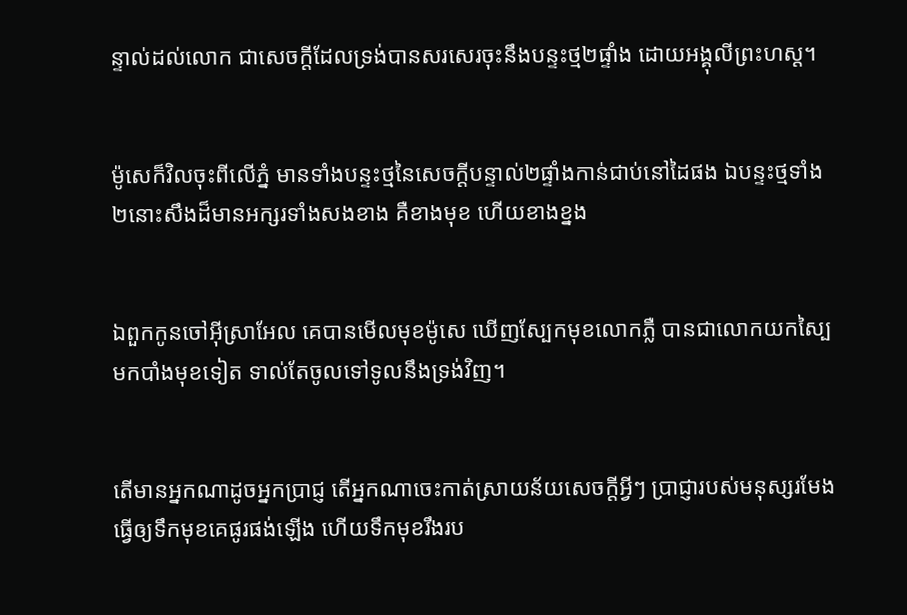ន្ទាល់ដល់លោក ជាសេចក្ដីដែលទ្រង់បានសរសេរចុះនឹងបន្ទះថ្ម២ផ្ទាំង ដោយអង្គុលីព្រះ‌ហស្ត។


ម៉ូសេក៏វិលចុះពីលើភ្នំ មានទាំងបន្ទះថ្មនៃសេចក្ដីបន្ទាល់២ផ្ទាំងកាន់ជាប់នៅដៃផង ឯបន្ទះថ្មទាំង២នោះសឹងដ៏មានអក្សរទាំងសងខាង គឺខាងមុខ ហើយខាងខ្នង


ឯពួកកូនចៅអ៊ីស្រាអែល គេបានមើលមុខម៉ូសេ ឃើញស្បែកមុខលោកភ្លឺ បានជាលោកយកស្បៃមកបាំងមុខទៀត ទាល់តែចូលទៅទូលនឹងទ្រង់វិញ។


តើមានអ្នកណាដូចអ្នកប្រាជ្ញ តើអ្នកណាចេះកាត់ស្រាយន័យសេចក្ដីអ្វីៗ ប្រាជ្ញារបស់មនុស្សរមែងធ្វើឲ្យទឹកមុខគេផូរ‌ផង់ឡើង ហើយទឹកមុខរឹងរប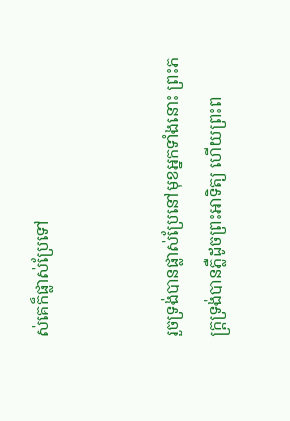ស់គេក៏ផ្លាស់ប្រែទៅ


រួចទ្រង់បានផ្លាស់ប្រែនៅមុខអ្នកទាំងនោះ ព្រះ‌ភក្ត្រទ្រង់បានភ្លឺដូចព្រះ‌អាទិត្យ ហើយព្រះ‌ព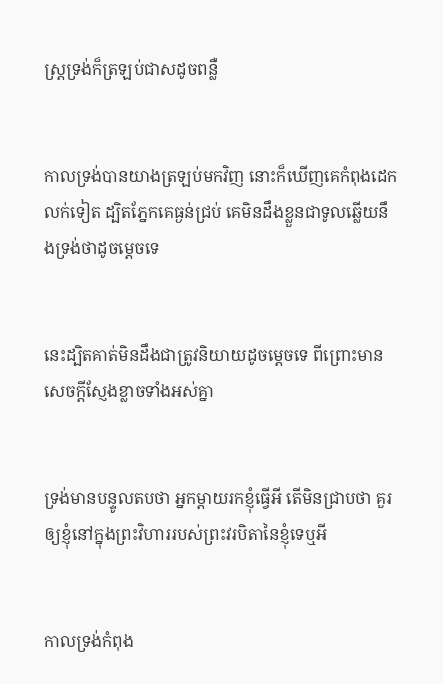ស្ត្រទ្រង់ក៏ត្រឡប់ជាសដូចពន្លឺ


កាលទ្រង់បានយាងត្រឡប់មកវិញ នោះក៏ឃើញគេកំពុងដេកលក់ទៀត ដ្បិតភ្នែកគេធ្ងន់ជ្រប់ គេមិនដឹងខ្លួនជាទូលឆ្លើយនឹងទ្រង់ថាដូចម្តេចទេ


នេះដ្បិតគាត់មិនដឹងជាត្រូវនិយាយដូចម្តេចទេ ពីព្រោះមានសេចក្ដីស្ញែងខ្លាចទាំងអស់គ្នា


ទ្រង់មានបន្ទូលតបថា អ្នកម្តាយរកខ្ញុំធ្វើអី តើមិនជ្រាបថា គួរឲ្យខ្ញុំនៅក្នុងព្រះ‌វិហាររបស់ព្រះវរ‌បិតានៃខ្ញុំទេឬអី


កាលទ្រង់កំពុង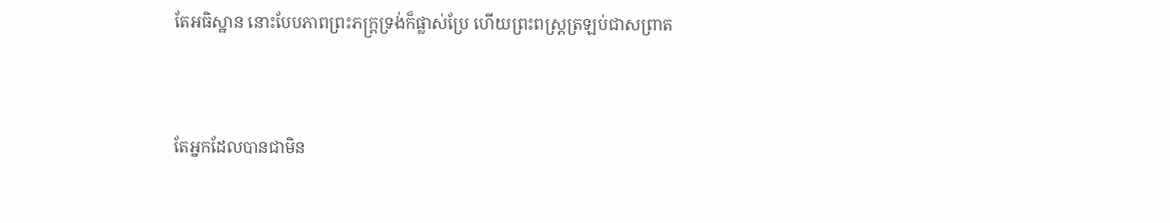តែអធិស្ឋាន នោះបែបភាពព្រះ‌ភក្ត្រទ្រង់ក៏ផ្លាស់ប្រែ ហើយព្រះ‌ពស្ត្រត្រឡប់ជាសព្រាត


តែអ្នកដែលបានជាមិន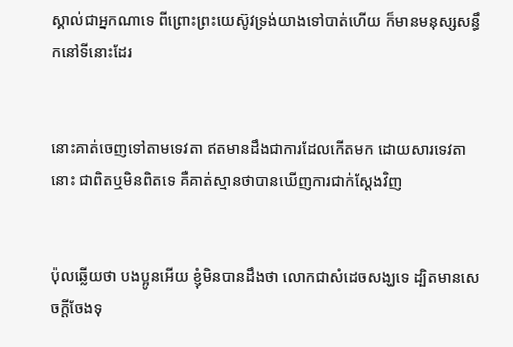ស្គាល់ជាអ្នកណាទេ ពីព្រោះព្រះ‌យេស៊ូវទ្រង់យាងទៅបាត់ហើយ ក៏មានមនុស្សសន្ធឹកនៅទីនោះដែរ


នោះគាត់ចេញទៅតាមទេវតា ឥតមានដឹងជាការដែលកើតមក ដោយ‌សារទេវតានោះ ជាពិតឬមិនពិតទេ គឺគាត់ស្មានថាបានឃើញការជាក់ស្តែងវិញ


ប៉ុលឆ្លើយថា បងប្អូនអើយ ខ្ញុំមិនបានដឹងថា លោកជាសំដេចសង្ឃទេ ដ្បិតមានសេចក្ដីចែងទុ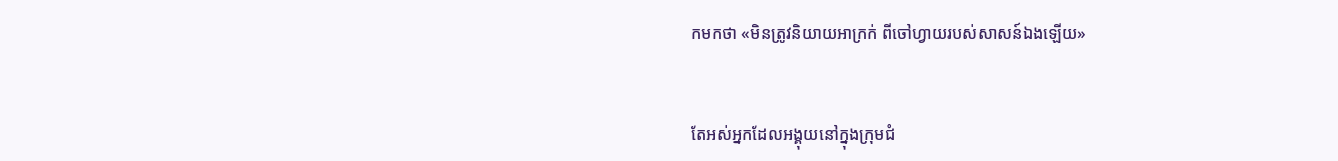កមកថា «មិនត្រូវនិយាយអាក្រក់ ពីចៅហ្វាយរបស់សាសន៍ឯងឡើយ»


តែអស់អ្នកដែលអង្គុយនៅក្នុងក្រុម‌ជំ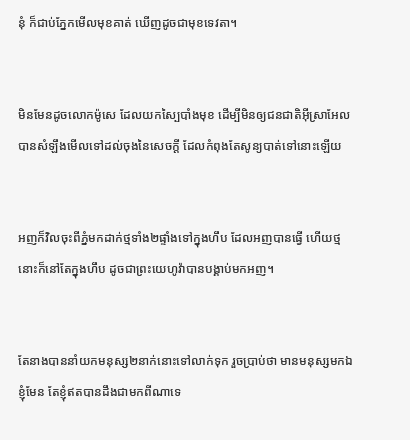នុំ ក៏ជាប់ភ្នែកមើលមុខគាត់ ឃើញដូចជាមុខទេវតា។


មិនមែនដូចលោកម៉ូសេ ដែលយកស្បៃបាំងមុខ ដើម្បីមិនឲ្យជន‌ជាតិអ៊ីស្រាអែល បានសំឡឹងមើលទៅដល់ចុងនៃសេចក្ដី ដែលកំពុងតែសូន្យបាត់ទៅនោះឡើយ


អញក៏វិលចុះពីភ្នំមកដាក់ថ្មទាំង២ផ្ទាំងទៅក្នុងហឹប ដែលអញបានធ្វើ ហើយថ្មនោះក៏នៅតែក្នុងហឹប ដូចជាព្រះ‌យេហូវ៉ាបានបង្គាប់មកអញ។


តែនាងបាននាំយកមនុស្ស២នាក់នោះទៅលាក់ទុក រួចប្រាប់ថា មានមនុស្សមកឯខ្ញុំមែន តែខ្ញុំឥតបានដឹងជាមកពីណាទេ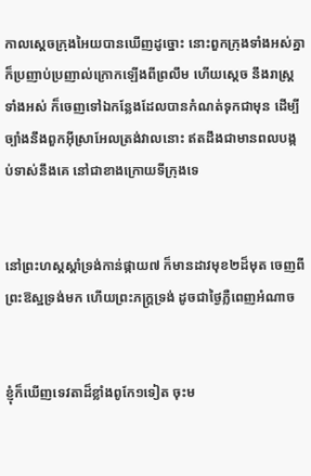កាលស្តេចក្រុងអៃយបានឃើញដូច្នោះ នោះពួកក្រុងទាំងអស់គ្នាក៏ប្រញាប់‌ប្រញាល់ក្រោកឡើងពីព្រលឹម ហើយស្តេច នឹងរាស្ត្រទាំងអស់ ក៏ចេញទៅឯកន្លែងដែលបានកំណត់ទុកជាមុន ដើម្បីច្បាំងនឹងពួកអ៊ីស្រាអែលត្រង់វាលនោះ ឥតដឹងជាមានពលបង្កប់ទាស់នឹងគេ នៅជាខាងក្រោយទីក្រុងទេ


នៅព្រះ‌ហស្តស្តាំទ្រង់កាន់ផ្កាយ៧ ក៏មានដាវមុខ២ដ៏មុត ចេញពីព្រះ‌ឱស្ឋទ្រង់មក ហើយព្រះ‌ភក្ត្រទ្រង់ ដូចជាថ្ងៃភ្លឺពេញអំណាច


ខ្ញុំក៏ឃើញទេវតាដ៏ខ្លាំងពូកែ១ទៀត ចុះម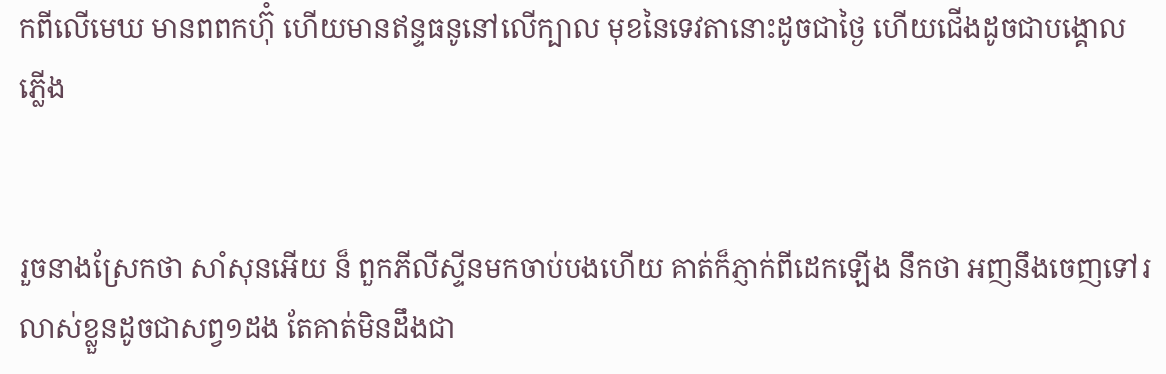កពីលើមេឃ មានពពកហ៊ុំ ហើយមានឥន្ទ‌ធនូនៅលើក្បាល មុខនៃទេវតានោះដូចជាថ្ងៃ ហើយជើងដូចជាបង្គោលភ្លើង


រួចនាងស្រែកថា សាំសុនអើយ ន៏ ពួកភីលីស្ទីនមកចាប់បងហើយ គាត់ក៏ភ្ញាក់ពីដេកឡើង នឹកថា អញនឹងចេញទៅរលាស់ខ្លួនដូចជាសព្វ១ដង តែគាត់មិនដឹងជា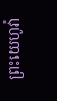ព្រះ‌យេហូវ៉ា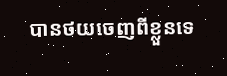បានថយចេញពីខ្លួនទេ